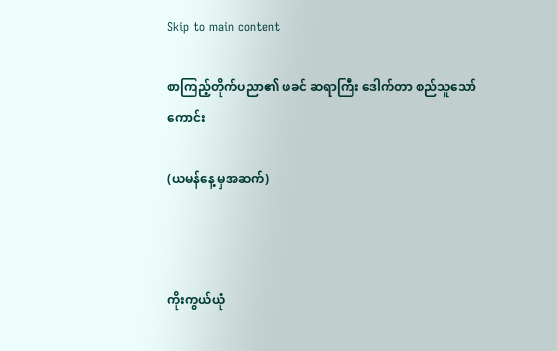Skip to main content

စာကြည့်တိုက်ပညာ၏ ဖခင် ဆရာကြီး ဒေါက်တာ စည်သူသော်ကောင်း

(ယမန်နေ့ မှအဆက်)



ကိုးကွယ်ယုံ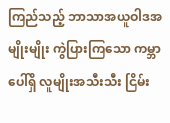ကြည်သည့် ဘာသာအယူဝါဒအမျိုးမျိုး ကွဲပြားကြသော ကမ္ဘာပေါ်ရှိ လူမျိုးအသီးသီး ငြိမ်း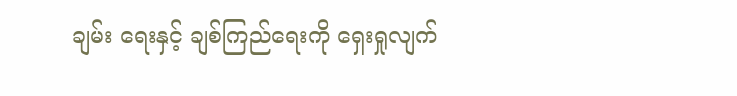ချမ်း ရေးနှင့် ချစ်ကြည်ရေးကို ရှေးရှုလျက်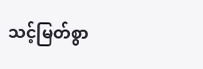သင့်မြတ်စွာ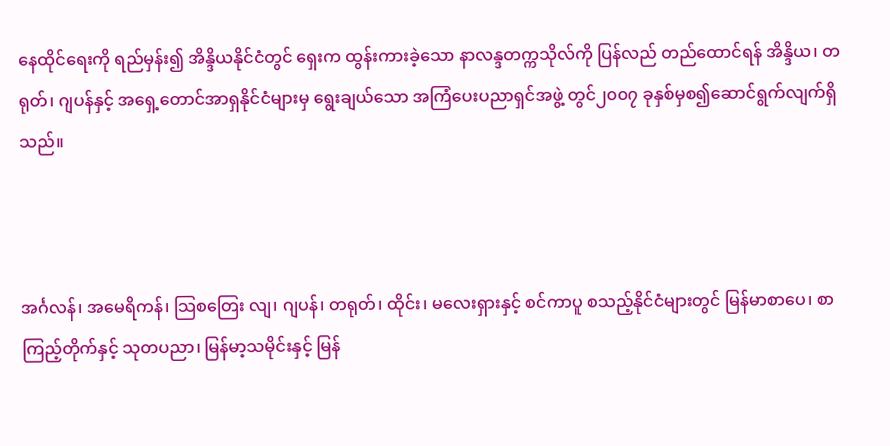နေထိုင်ရေးကို ရည်မှန်း၍ အိန္ဒိယနိုင်ငံတွင် ရှေးက ထွန်းကားခဲ့သော နာလန္ဒတက္ကသိုလ်ကို ပြန်လည် တည်ထောင်ရန် အိန္ဒိယ၊ တရုတ်၊ ဂျပန်နှင့် အရှေ့တောင်အာရှနိုင်ငံများမှ ရွေးချယ်သော အကြံပေးပညာရှင်အဖွဲ့ တွင်၂၀၀၇ ခုနှစ်မှစ၍ဆောင်ရွက်လျက်ရှိသည်။



အင်္ဂလန်၊ အမေရိကန်၊ သြစတြေး လျ၊ ဂျပန်၊ တရုတ်၊ ထိုင်း၊ မလေးရှားနှင့် စင်ကာပူ စသည့်နိုင်ငံများတွင် မြန်မာစာပေ၊ စာကြည့်တိုက်နှင့် သုတပညာ၊ မြန်မာ့သမိုင်းနှင့် မြန်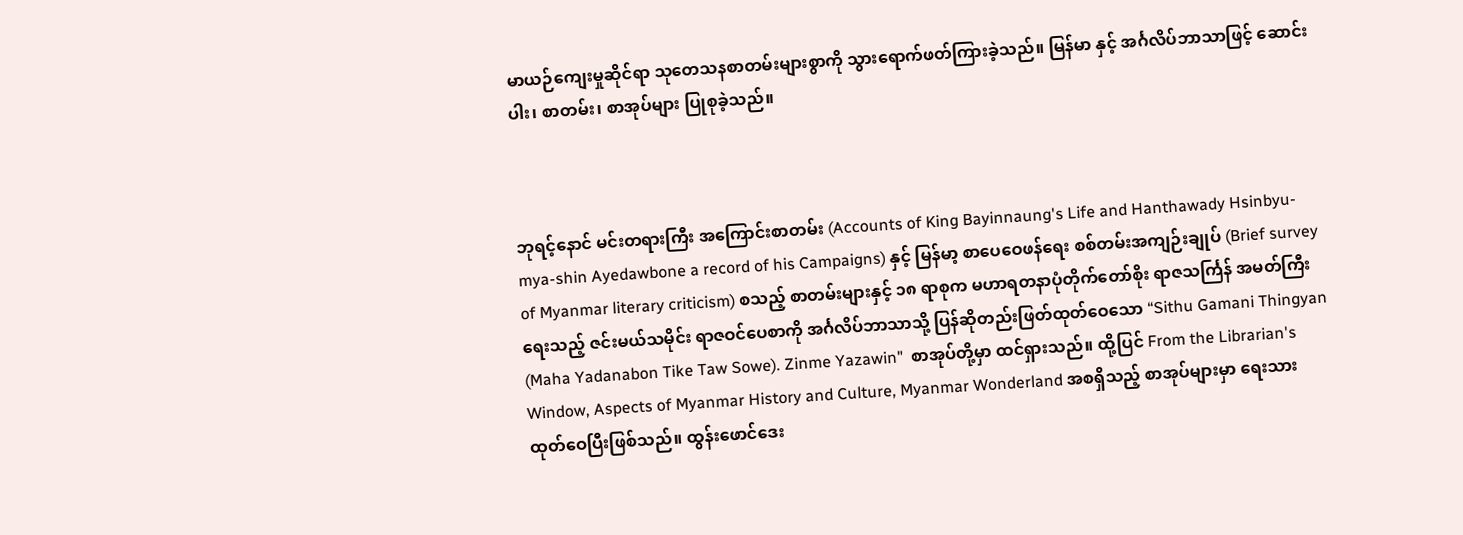မာယဉ်ကျေးမှုဆိုင်ရာ သုတေသနစာတမ်းများစွာကို သွားရောက်ဖတ်ကြားခဲ့သည်။ မြန်မာ နှင့် အင်္ဂလိပ်ဘာသာဖြင့် ဆောင်းပါး၊ စာတမ်း၊ စာအုပ်များ ပြုစုခဲ့သည်။



ဘုရင့်နောင် မင်းတရားကြီး အကြောင်းစာတမ်း (Accounts of King Bayinnaung's Life and Hanthawady Hsinbyu-mya-shin Ayedawbone a record of his Campaigns) နှင့် မြန်မာ့ စာပေဝေဖန်ရေး စစ်တမ်းအကျဉ်းချုပ် (Brief survey of Myanmar literary criticism) စသည့် စာတမ်းများနှင့် ၁၈ ရာစုက မဟာရတနာပုံတိုက်တော်စိုး ရာဇသင်္ကြန် အမတ်ကြီးရေးသည့် ဇင်းမယ်သမိုင်း ရာဇဝင်ပေစာကို အင်္ဂလိပ်ဘာသာသို့ ပြန်ဆိုတည်းဖြတ်ထုတ်ဝေသော “Sithu Gamani Thingyan (Maha Yadanabon Tike Taw Sowe). Zinme Yazawin"  စာအုပ်တို့မှာ ထင်ရှားသည်။ ထို့ပြင် From the Librarian's Window, Aspects of Myanmar History and Culture, Myanmar Wonderland အစရှိသည့် စာအုပ်များမှာ ရေးသား ထုတ်ဝေပြီးဖြစ်သည်။ ထွန်းဖောင်ဒေး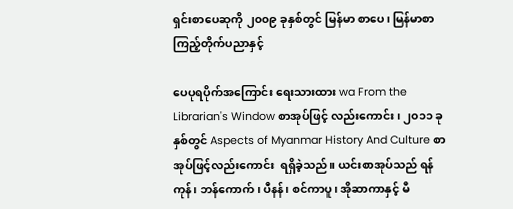ရှင်းစာပေဆုကို ၂၀၀၉ ခုနှစ်တွင် မြန်မာ စာပေ၊ မြန်မာစာကြည့်တိုက်ပညာနှင့်

ပေပုရပိုက်အကြောင်း ရေးသားထား wa From the Librarian's Window စာအုပ်ဖြင့် လည်းကောင်း၊ ၂၀၁၁ ခုနှစ်တွင် Aspects of Myanmar History And Culture စာအုပ်ဖြင့်လည်းကောင်း  ရရှိခဲ့သည်။ ယင်းစာအုပ်သည် ရန်ကုန်၊ ဘန်ကောက်၊ ပီနန်၊ စင်ကာပူ၊ အိုဆာကာနှင့် မီ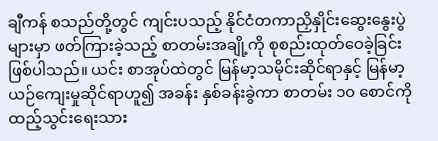ချီကန် စသည်တို့တွင် ကျင်းပသည့် နိုင်ငံတကာညှိနှိုင်းဆွေးနွေးပွဲများမှာ ဖတ်ကြားခဲ့သည့် စာတမ်းအချို့ကို စုစည်းထုတ်ဝေခဲ့ခြင်း ဖြစ်ပါသည်။ ယင်း စာအုပ်ထဲတွင် မြန်မာ့သမိုင်းဆိုင်ရာနှင့် မြန်မာ့ယဉ်ကျေးမှုဆိုင်ရာဟူ၍ အခန်း နှစ်ခန်းခွဲကာ စာတမ်း ၁၀ စောင်ကို ထည့်သွင်းရေးသား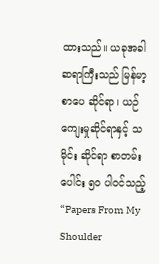ထားသည်။ ယခုအခါ ဆရာကြီးသည် မြန်မာ့စာပေ ဆိုင်ရာ၊ ယဉ်ကျေးမှုဆိုင်ရာနှင့် သမိုင်း ဆိုင်ရာ စာတမ်းပေါင်း ၅၀ ပါဝင်သည့် “Papers From My Shoulder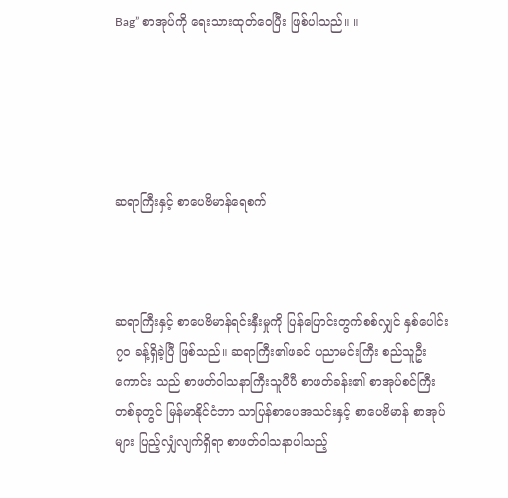Bag” စာအုပ်ကို ရေးသားထုတ်ဝေပြီး ဖြစ်ပါသည်။ ။





ဆရာကြီးနှင့် စာပေဗိမာန်ရေစက်



ဆရာကြီးနှင့် စာပေဗိမာန်ရင်းနှီးမှုကို ပြန်ပြောင်းတွက်စစ်လျှင် နှစ်ပေါင်း ၇၀ ခန့်ရှိခဲ့ပြီ ဖြစ်သည်။ ဆရာကြီး၏ဖခင် ပညာမင်းကြီး စည်သူဦးကောင်း သည် စာဖတ်ဝါသနာကြီးသူပီပီ စာဖတ်ခန်း၏ စာအုပ်စင်ကြီးတစ်ခုတွင် မြန်မာနိုင်ငံဘာ သာပြန်စာပေအသင်းနှင့် စာပေဗိမာန် စာအုပ်များ ပြည့်လျှံလျက်ရှိရာ စာဖတ်ဝါသနာပါသည့်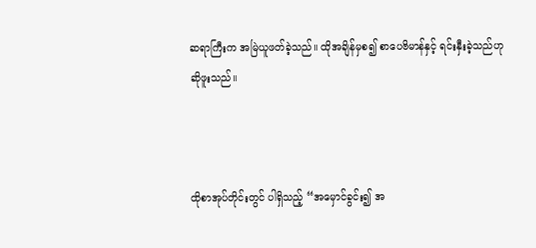ဆရာကြီးက အမြဲယူဖတ်ခဲ့သည်။ ထိုအချိန်မှစ၍ စာပေဗိမာန်နှင့် ရင်းနှီးခဲ့သည်ဟု ဆိုဖူးသည်။



ထိုစာအုပ်တိုင်းတွင် ပါရှိသည့် “အမှောင်ခွင်း၍ အ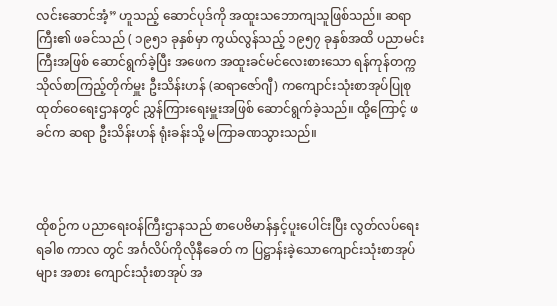လင်းဆောင်အံ့” ဟူသည့် ဆောင်ပုဒ်ကို အထူးသဘောကျသူဖြစ်သည်။ ဆရာကြီး၏ ဖခင်သည် ( ၁၉၅၁ ခုနှစ်မှာ ကွယ်လွန်သည့် ၁၉၅၇ ခုနှစ်အထိ ပညာမင်းကြီးအဖြစ် ဆောင်ရွက်ခဲ့ပြီး အဖေက အထူးခင်မင်လေးစားသော ရန်ကုန်တက္ကသိုလ်စာကြည့်တိုက်မှူး ဦးသိန်းဟန် (ဆရာဇော်ဂျီ) ကကျောင်းသုံးစာအုပ်ပြုစု ထုတ်ဝေရေးဌာနတွင် ညွှန်ကြားရေးမှူးအဖြစ် ဆောင်ရွက်ခဲ့သည်။ ထို့ကြောင့် ဖခင်က ဆရာ ဦးသိန်းဟန် ရုံးခန်းသို့ မကြာခဏသွားသည်။



ထိုစဉ်က ပညာရေးဝန်ကြီးဌာနသည် စာပေဗိမာန်နှင့်ပူးပေါင်းပြီး လွတ်လပ်ရေး ရခါစ ကာလ တွင် အင်္ဂလိပ်ကိုလိုနီခေတ် က ပြဋ္ဌာန်းခဲ့သောကျောင်းသုံးစာအုပ်များ အစား ကျောင်းသုံးစာအုပ် အ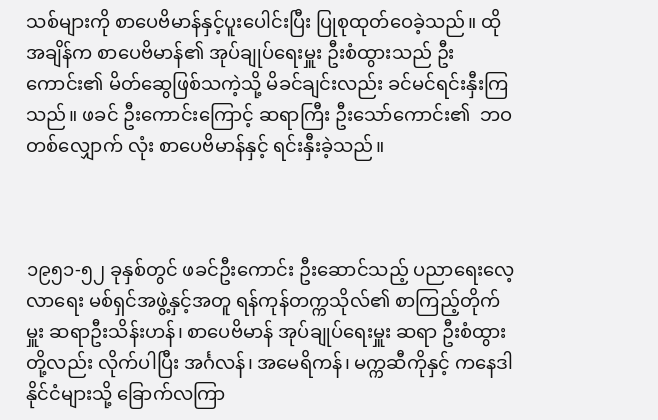သစ်များကို စာပေဗိမာန်နှင့်ပူးပေါင်းပြီး ပြုစုထုတ်ဝေခဲ့သည်။ ထိုအချိန်က စာပေဗိမာန်၏ အုပ်ချုပ်ရေးမှူး ဦးစံထွားသည် ဦးကောင်း၏ မိတ်ဆွေဖြစ်သကဲ့သို့ မိခင်ချင်းလည်း ခင်မင်ရင်းနှီးကြသည်။ ဖခင် ဦးကောင်းကြောင့် ဆရာကြီး ဦးသော်ကောင်း၏  ဘဝတစ်လျှောက် လုံး စာပေဗိမာန်နှင့် ရင်းနှီးခဲ့သည်။



၁၉၅၁-၅၂ ခုနှစ်တွင် ဖခင်ဦးကောင်း ဦးဆောင်သည့် ပညာရေးလေ့လာရေး မစ်ရှင်အဖွဲ့နှင့်အတူ ရန်ကုန်တက္ကသိုလ်၏ စာကြည့်တိုက်မှူး ဆရာဦးသိန်းဟန်၊ စာပေဗိမာန် အုပ်ချုပ်ရေးမှူး ဆရာ ဦးစံထွားတို့လည်း လိုက်ပါပြီး အင်္ဂလန်၊ အမေရိကန်၊ မက္ကဆီကိုနှင့် ကနေဒါနိုင်ငံများသို့ ခြောက်လကြာ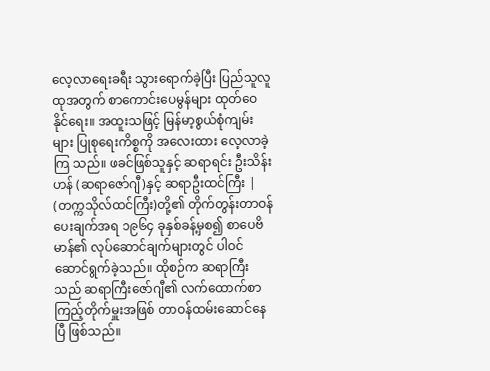လေ့လာရေးခရီး သွားရောက်ခဲ့ပြီး ပြည်သူလူထုအတွက် စာကောင်းပေမွန်များ ထုတ်ဝေနိုင်ရေး။ အထူးသဖြင့် မြန်မာ့စွယ်စုံကျမ်းများ ပြုစုရေးကိစ္စကို အလေးထား လေ့လာခဲ့ကြ သည်။ ဖခင်ဖြစ်သူနှင့် ဆရာရင်း ဦးသိန်းဟန် (ဆရာဇော်ဂျီ)နှင့် ဆရာဦးထင်ကြီး | (တက္ကသိုလ်ထင်ကြီး)တို့၏ တိုက်တွန်းတာဝန်ပေးချက်အရ ၁၉၆၄ ခုနှစ်ခန့်မှစ၍ စာပေဗိမာန်၏ လုပ်ဆောင်ချက်များတွင် ပါဝင်ဆောင်ရွက်ခဲ့သည်။ ထိုစဉ်က ဆရာကြီးသည် ဆရာကြီးဇော်ဂျီ၏ လက်ထောက်စာကြည့်တိုက်မှူးအဖြစ် တာဝန်ထမ်းဆောင်နေပြီ ဖြစ်သည်။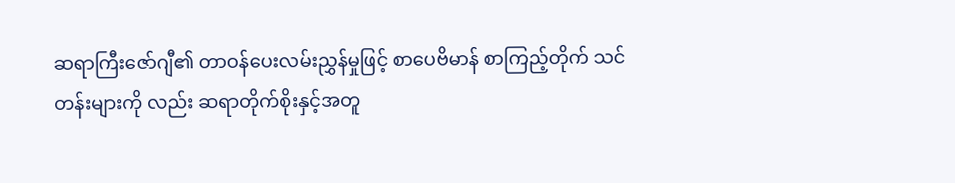ဆရာကြီးဇော်ဂျီ၏ တာဝန်ပေးလမ်းညွှန်မှုဖြင့် စာပေဗိမာန် စာကြည့်တိုက် သင်တန်းများကို လည်း ဆရာတိုက်စိုးနှင့်အတူ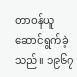တာဝန်ယူ ဆောင်ရွက်ခဲ့သည်။ ၁၉၆၇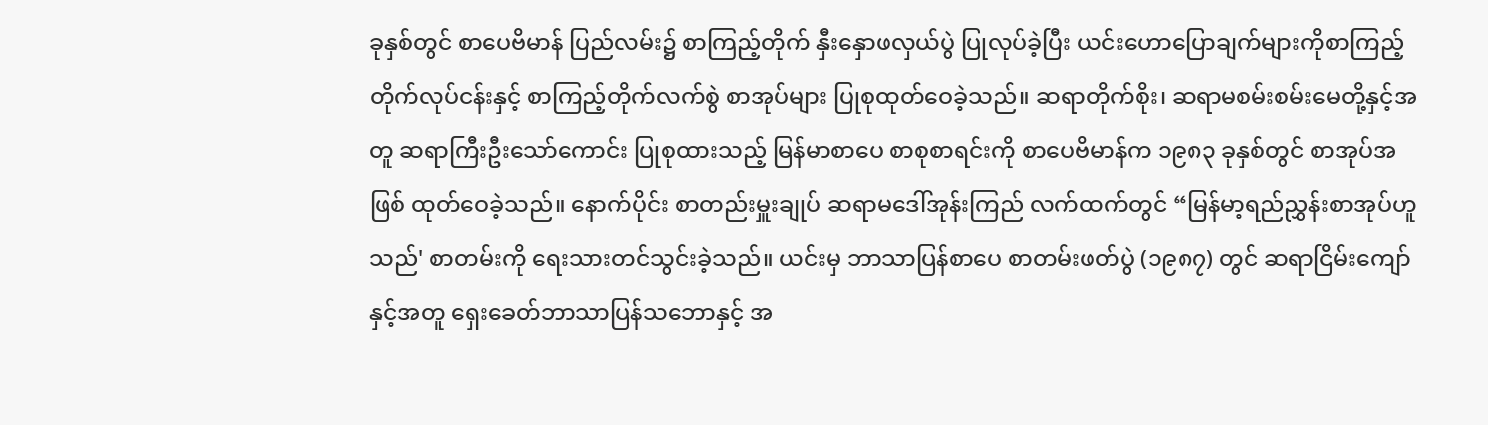ခုနှစ်တွင် စာပေဗိမာန် ပြည်လမ်း၌ စာကြည့်တိုက် နှီးနှောဖလှယ်ပွဲ ပြုလုပ်ခဲ့ပြီး ယင်းဟောပြောချက်များကိုစာကြည့် တိုက်လုပ်ငန်းနှင့် စာကြည့်တိုက်လက်စွဲ စာအုပ်များ ပြုစုထုတ်ဝေခဲ့သည်။ ဆရာတိုက်စိုး၊ ဆရာမစမ်းစမ်းမေတို့နှင့်အတူ ဆရာကြီးဦးသော်ကောင်း ပြုစုထားသည့် မြန်မာစာပေ စာစုစာရင်းကို စာပေဗိမာန်က ၁၉၈၃ ခုနှစ်တွင် စာအုပ်အဖြစ် ထုတ်ဝေခဲ့သည်။ နောက်ပိုင်း စာတည်းမှူးချုပ် ဆရာမဒေါ်အုန်းကြည် လက်ထက်တွင် “မြန်မာ့ရည်ညွှန်းစာအုပ်ဟူသည်' စာတမ်းကို ရေးသားတင်သွင်းခဲ့သည်။ ယင်းမှ ဘာသာပြန်စာပေ စာတမ်းဖတ်ပွဲ (၁၉၈၇) တွင် ဆရာငြိမ်းကျော်နှင့်အတူ ရှေးခေတ်ဘာသာပြန်သဘောနှင့် အ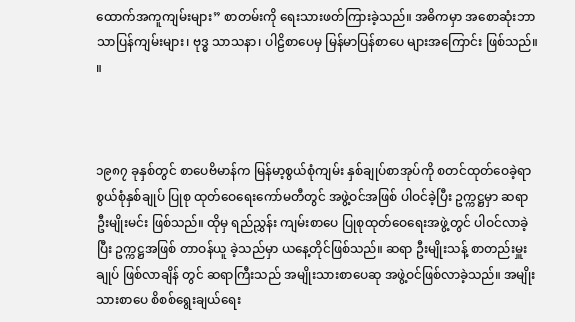ထောက်အကူကျမ်းများ” စာတမ်းကို ရေးသားဖတ်ကြားခဲ့သည်။ အဓိကမှာ အစောဆုံးဘာသာပြန်ကျမ်းများ၊ ဗုဒ္ဓ သာသနာ၊ ပါဠိစာပေမှ မြန်မာပြန်စာပေ များအကြောင်း ဖြစ်သည်။ ။



၁၉၈၇ ခုနှစ်တွင် စာပေဗိမာန်က မြန်မာ့စွယ်စုံကျမ်း နှစ်ချုပ်စာအုပ်ကို စတင်ထုတ်ဝေခဲ့ရာ စွယ်စုံနှစ်ချုပ် ပြုစု ထုတ်ဝေရေးကော်မတီတွင် အဖွဲ့ဝင်အဖြစ် ပါဝင်ခဲ့ပြီး ဥက္ကဋ္ဌမှာ ဆရာ ဦးမျိုးမင်း ဖြစ်သည်။ ထိုမှ ရည်ညွှန်း ကျမ်းစာပေ ပြုစုထုတ်ဝေရေးအဖွဲ့တွင် ပါဝင်လာခဲ့ပြီး ဥက္ကဋ္ဌအဖြစ် တာဝန်ယူ ခဲ့သည်မှာ ယနေ့တိုင်ဖြစ်သည်။ ဆရာ ဦးမျိုးသန့် စာတည်းမှူးချုပ် ဖြစ်လာချိန် တွင် ဆရာကြီးသည် အမျိုးသားစာပေဆု အဖွဲ့ဝင်ဖြစ်လာခဲ့သည်။ အမျိုးသားစာပေ စိစစ်ရွေးချယ်ရေး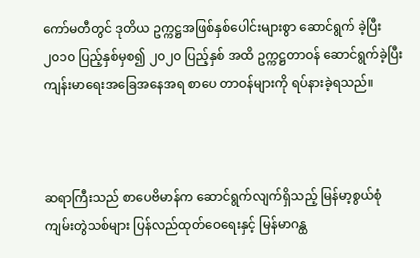ကော်မတီတွင် ဒုတိယ ဥက္ကဋ္ဌအဖြစ်နှစ်ပေါင်းများစွာ ဆောင်ရွက် ခဲ့ပြီး ၂၀၁၀ ပြည့်နှစ်မှစ၍ ၂၀၂၀ ပြည့်နှစ် အထိ ဥက္ကဋ္ဌတာဝန် ဆောင်ရွက်ခဲ့ပြီး ကျန်းမာရေးအခြေအနေအရ စာပေ တာဝန်များကို ရပ်နားခဲ့ရသည်။



ဆရာကြီးသည် စာပေဗိမာန်က ဆောင်ရွက်လျက်ရှိသည့် မြန်မာ့စွယ်စုံ ကျမ်းတွဲသစ်များ ပြန်လည်ထုတ်ဝေရေးနှင့် မြန်မာဂန္ထ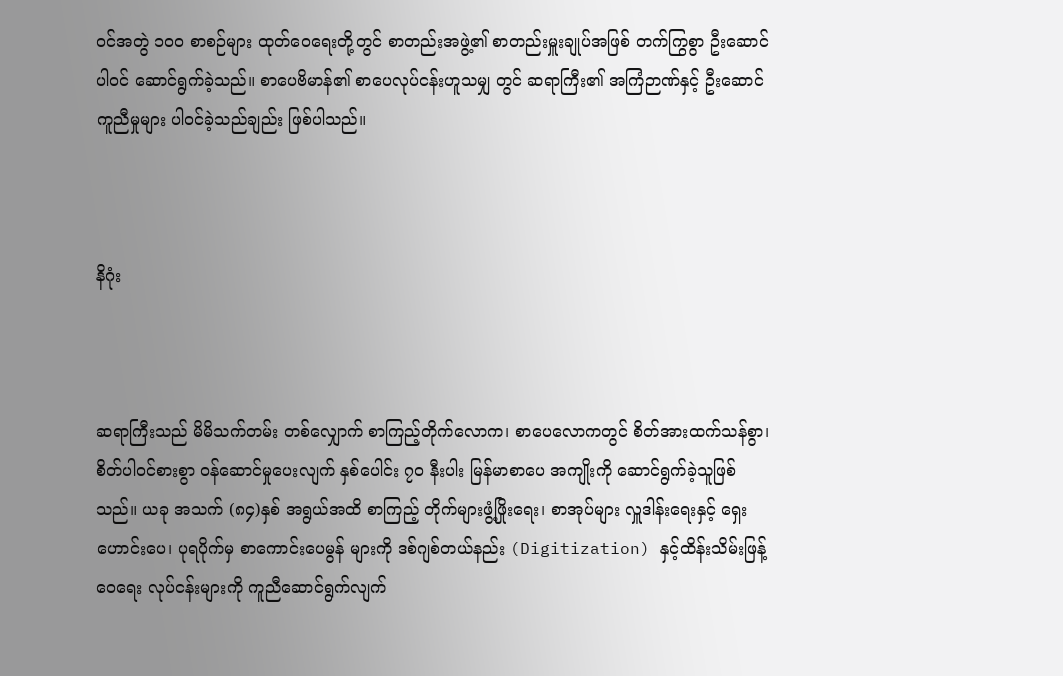ဝင်အတွဲ ၁၀၀ စာစဉ်များ ထုတ်ဝေရေးတို့တွင် စာတည်းအဖွဲ့၏ စာတည်းမှူးချုပ်အဖြစ် တက်ကြွစွာ ဦးဆောင်ပါဝင် ဆောင်ရွက်ခဲ့သည်။ စာပေဗိမာန်၏ စာပေလုပ်ငန်းဟူသမျှ တွင် ဆရာကြီး၏ အကြံဉာဏ်နှင့် ဦးဆောင်ကူညီမှုများ ပါဝင်ခဲ့သည်ချည်း ဖြစ်ပါသည်။



နိဂုံး



ဆရာကြီးသည် မိမိသက်တမ်း တစ်လျှောက် စာကြည့်တိုက်လောက၊ စာပေလောကတွင် စိတ်အားထက်သန်စွာ၊ စိတ်ပါဝင်စားစွာ ဝန်ဆောင်မှုပေးလျက် နှစ်ပေါင်း ၇၀ နီးပါး မြန်မာစာပေ အကျိုးကို ဆောင်ရွက်ခဲ့သူဖြစ်သည်။ ယခု အသက် (၈၄)နှစ် အရွယ်အထိ စာကြည့် တိုက်များဖွံ့ဖြိုးရေး၊ စာအုပ်များ လှူဒါန်းရေးနှင့် ရှေးဟောင်းပေ၊ ပုရပိုက်မှ စာကောင်းပေမွန် များကို ဒစ်ဂျစ်တယ်နည်း (Digitization) နှင့်ထိန်းသိမ်းဖြန့်ဝေရေး လုပ်ငန်းများကို ကူညီဆောင်ရွက်လျက်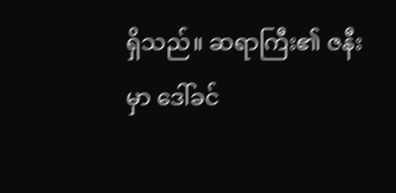ရှိသည်။ ဆရာကြီး၏ ဇနီးမှာ ဒေါ်ခင်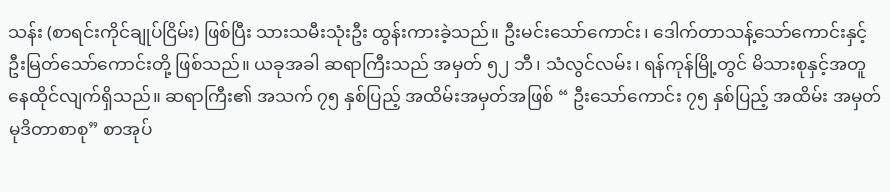သန်း (စာရင်းကိုင်ချုပ်ငြိမ်း) ဖြစ်ပြီး သားသမီးသုံးဦး ထွန်းကားခဲ့သည်။ ဦးမင်းသော်ကောင်း၊ ဒေါက်တာသန့်သော်ကောင်းနှင့် ဦးမြတ်သော်ကောင်းတို့ ဖြစ်သည်။ ယခုအခါ ဆရာကြီးသည် အမှတ် ၅၂ ဘီ၊ သံလွင်လမ်း၊ ရန်ကုန်မြို့တွင် မိသားစုနှင့်အတူ နေထိုင်လျက်ရှိသည်။ ဆရာကြီး၏ အသက် ၇၅ နှစ်ပြည့် အထိမ်းအမှတ်အဖြစ် “ ဦးသော်ကောင်း ၇၅ နှစ်ပြည့် အထိမ်း အမှတ် မုဒိတာစာစု” စာအုပ်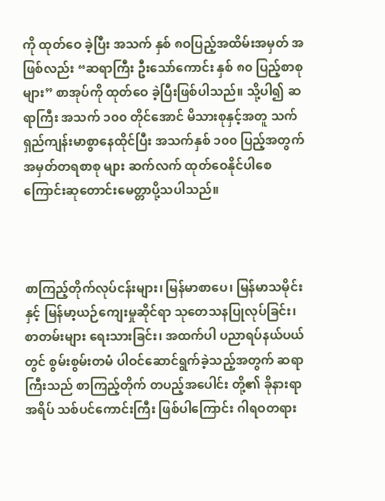ကို ထုတ်ဝေ ခဲ့ပြီး အသက် နှစ် ၈ဝပြည့်အထိမ်းအမှတ် အဖြစ်လည်း “ဆရာကြီး ဦးသော်ကောင်း နှစ် ၈၀ ပြည့်စာစုများ” စာအုပ်ကို ထုတ်ဝေ ခဲ့ပြီးဖြစ်ပါသည်။ သို့ပါ၍ ဆရာကြီး အသက် ၁၀၀ တိုင်အောင် မိသားစုနှင့်အတူ သက်ရှည်ကျန်းမာစွာနေထိုင်ပြီး အသက်နှစ် ၁၀၀ ပြည့်အတွက် အမှတ်တရစာစု များ ဆက်လက် ထုတ်ဝေနိုင်ပါစေ ကြောင်းဆုတောင်းမေတ္တာပို့သပါသည်။



စာကြည့်တိုက်လုပ်ငန်းများ၊ မြန်မာစာပေ၊ မြန်မာသမိုင်းနှင့် မြန်မာ့ယဉ်ကျေးမှုဆိုင်ရာ သုတေသနပြုလုပ်ခြင်း၊ စာတမ်းများ ရေးသားခြင်း၊ အထက်ပါ ပညာရပ်နယ်ပယ်တွင် စွမ်းစွမ်းတမံ ပါဝင်ဆောင်ရွက်ခဲ့သည့်အတွက် ဆရာကြီးသည် စာကြည့်တိုက် တပည့်အပေါင်း တို့၏ ခိုနားရာအရိပ် သစ်ပင်ကောင်းကြီး ဖြစ်ပါကြောင်း ဂါရဝတရား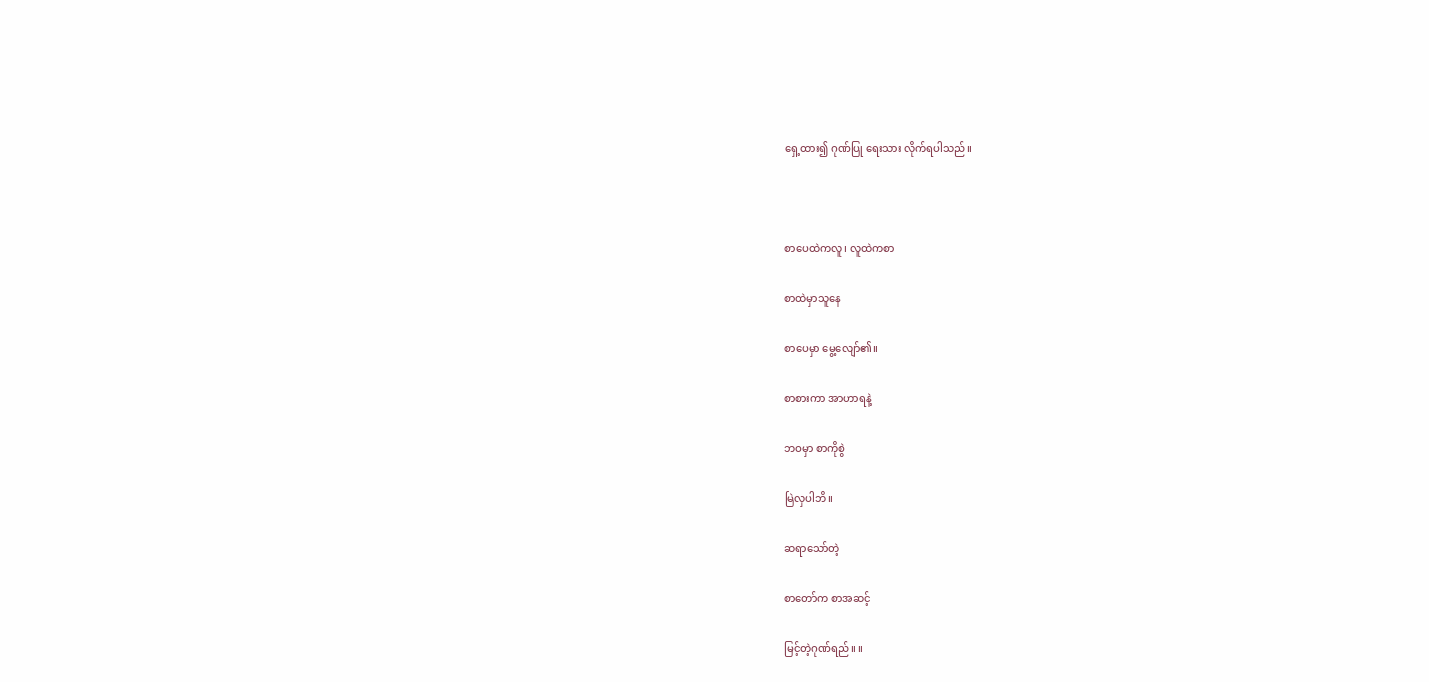ရှေ့ထား၍ ဂုဏ်ပြု ရေးသား လိုက်ရပါသည်။



စာပေထဲကလူ၊ လူထဲကစာ

စာထဲမှာသူနေ

စာပေမှာ မွေ့လျော်၏။

စာစားကာ အာဟာရနဲ့

ဘဝမှာ စာကိုစွဲ

မြဲလှပါဘိ။

ဆရာသော်တဲ့

စာတော်က စာအဆင့်

မြင့်တဲ့ဂုဏ်ရည်။ ။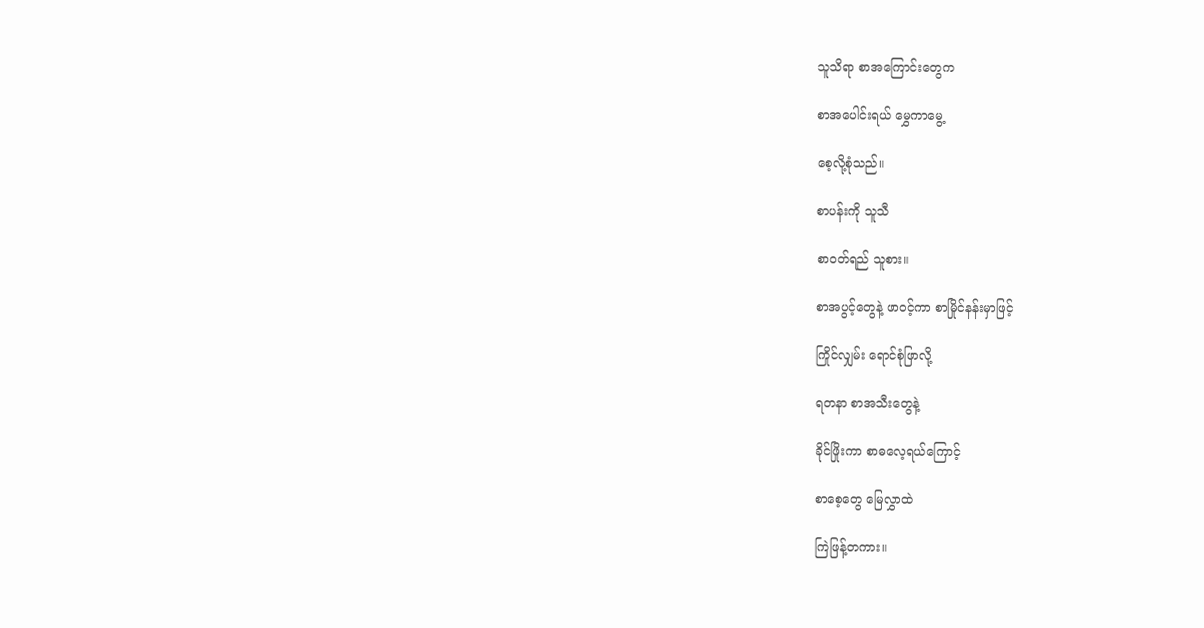သူသိရာ စာအကြောင်းတွေက

စာအပေါင်းရယ် မွှေကာမွေ့

စေ့လို့စုံသည်။

စာပန်းကို သူသီ

စာဝတ်ရည် သူစား။

စာအပွင့်တွေနဲ့ ဖာဝင့်ကာ စာမြိုင်နန်းမှာဖြင့်

ကြိုင်လျှမ်း ရောင်စုံဖြာလို့

ရတနာ စာအသီးတွေနဲ့

ခိုင်ဖြိုးကာ စာဓလေ့ရယ်ကြောင့်

စာစေ့တွေ မြေလွှာထဲ

ကြဲဖြန့်တကား။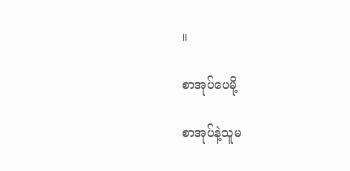။

စာအုပ်ပေမို့

စာအုပ်နဲ့သူမ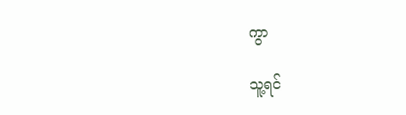ကွာ

သူ့ရင်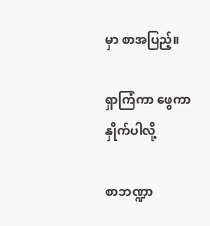မှာ စာအပြည့်။

ရှာကြံကာ ဖွေကာနှိုက်ပါလို့

စာဘဏ္ဍာ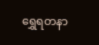ရွှေရတနာ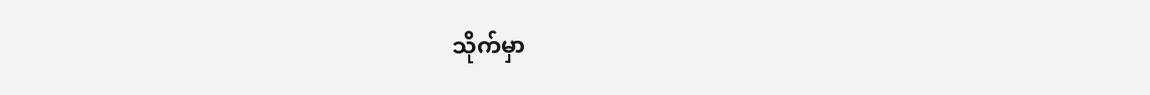သိုက်မှာ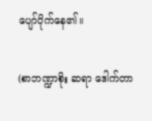ပျော်ပိုက်နေ၏။

(စာဘဏ္ဍာစိုး ဆရာ ဒေါက်တာ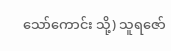သော်ကောင်း သို့) သူရဇော်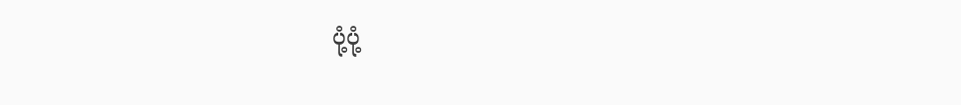ပုံ့ပုံ့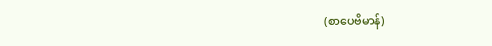(စာပေဗိမာန်)